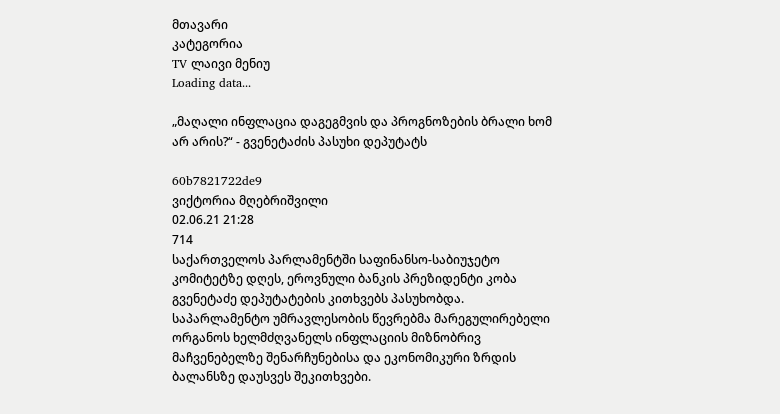მთავარი
კატეგორია
TV ლაივი მენიუ
Loading data...

„მაღალი ინფლაცია დაგეგმვის და პროგნოზების ბრალი ხომ არ არის?“ - გვენეტაძის პასუხი დეპუტატს

60b7821722de9
ვიქტორია მღებრიშვილი
02.06.21 21:28
714
საქართველოს პარლამენტში საფინანსო-საბიუჯეტო კომიტეტზე დღეს, ეროვნული ბანკის პრეზიდენტი კობა გვენეტაძე დეპუტატების კითხვებს პასუხობდა. საპარლამენტო უმრავლესობის წევრებმა მარეგულირებელი ორგანოს ხელმძღვანელს ინფლაციის მიზნობრივ მაჩვენებელზე შენარჩუნებისა და ეკონომიკური ზრდის ბალანსზე დაუსვეს შეკითხვები.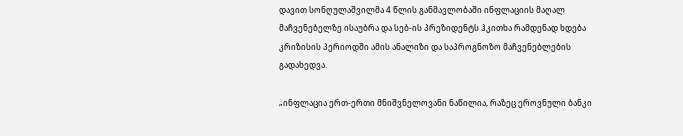დავით სონღულაშვილმა 4 წლის განმავლობაში ინფლაციის მაღალ მაჩვენებელზე ისაუბრა და სებ-ის პრეზიდენტს ჰკითხა რამდენად ხდება კრიზისის პერიოდში ამის ანალიზი და საპროგნოზო მაჩვენებლების გადახედვა.

„ინფლაცია ერთ-ერთი მნიშვნელოვანი ნაწილია, რაზეც ეროვნული ბანკი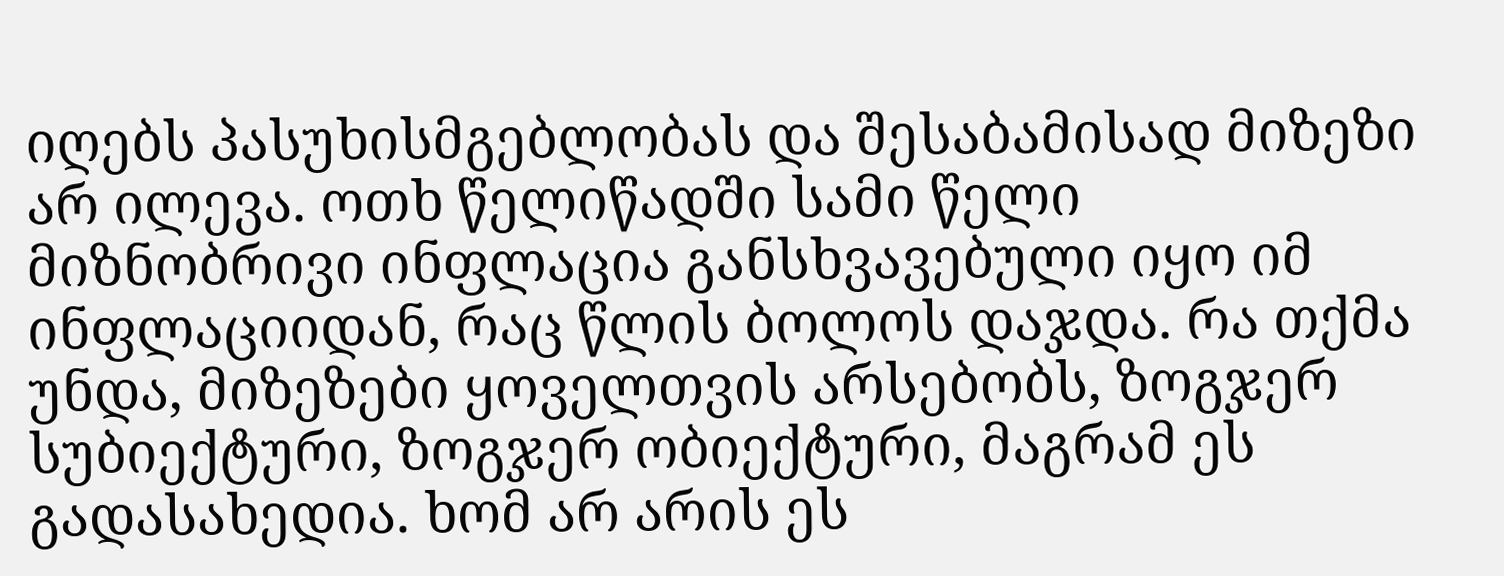იღებს პასუხისმგებლობას და შესაბამისად მიზეზი არ ილევა. ოთხ წელიწადში სამი წელი მიზნობრივი ინფლაცია განსხვავებული იყო იმ ინფლაციიდან, რაც წლის ბოლოს დაჯდა. რა თქმა უნდა, მიზეზები ყოველთვის არსებობს, ზოგჯერ სუბიექტური, ზოგჯერ ობიექტური, მაგრამ ეს გადასახედია. ხომ არ არის ეს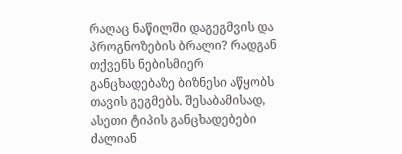რაღაც ნაწილში დაგეგმვის და პროგნოზების ბრალი? რადგან თქვენს ნებისმიერ განცხადებაზე ბიზნესი აწყობს თავის გეგმებს. შესაბამისად, ასეთი ტიპის განცხადებები ძალიან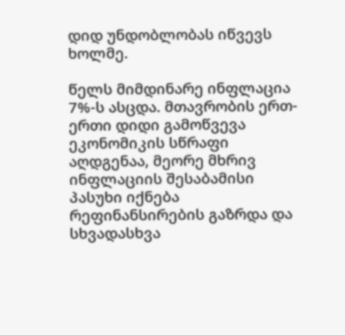დიდ უნდობლობას იწვევს ხოლმე.

წელს მიმდინარე ინფლაცია 7%-ს ასცდა. მთავრობის ერთ-ერთი დიდი გამოწვევა ეკონომიკის სწრაფი აღდგენაა, მეორე მხრივ ინფლაციის შესაბამისი პასუხი იქნება რეფინანსირების გაზრდა და სხვადასხვა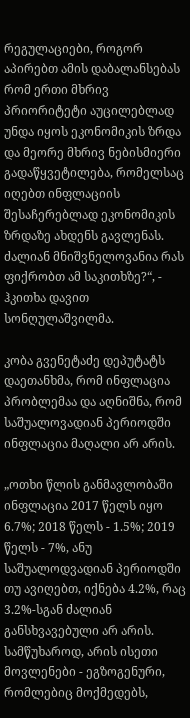რეგულაციები, როგორ აპირებთ ამის დაბალანსებას რომ ერთი მხრივ პრიორიტეტი აუცილებლად უნდა იყოს ეკონომიკის ზრდა და მეორე მხრივ ნებისმიერი გადაწყვეტილება, რომელსაც იღებთ ინფლაციის შესაჩერებლად ეკონომიკის ზრდაზე ახდენს გავლენას. ძალიან მნიშვნელოვანია რას ფიქრობთ ამ საკითხზე?“, - ჰკითხა დავით სონღულაშვილმა.

კობა გვენეტაძე დეპუტატს დაეთანხმა, რომ ინფლაცია პრობლემაა და აღნიშნა, რომ საშუალოვადიან პერიოდში ინფლაცია მაღალი არ არის.

„ოთხი წლის განმავლობაში ინფლაცია 2017 წელს იყო 6.7%; 2018 წელს - 1.5%; 2019 წელს - 7%, ანუ საშუალოდვადიან პერიოდში თუ ავიღებთ, იქნება 4.2%, რაც 3.2%-სგან ძალიან განსხვავებული არ არის. სამწუხაროდ, არის ისეთი მოვლენები - ეგზოგენური, რომლებიც მოქმედებს,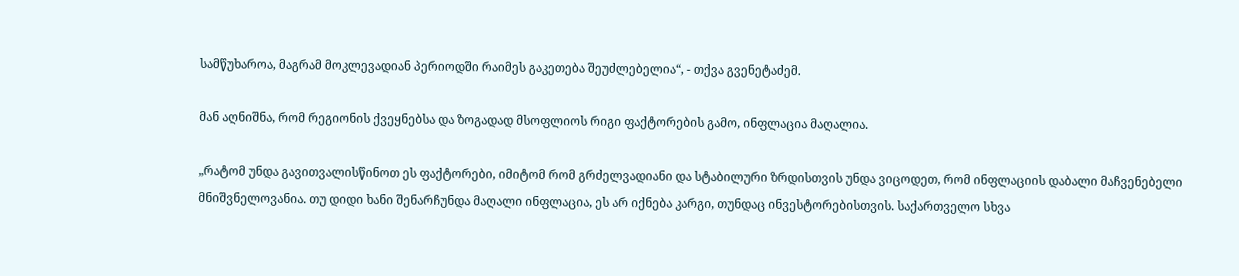სამწუხაროა, მაგრამ მოკლევადიან პერიოდში რაიმეს გაკეთება შეუძლებელია“, - თქვა გვენეტაძემ.

მან აღნიშნა, რომ რეგიონის ქვეყნებსა და ზოგადად მსოფლიოს რიგი ფაქტორების გამო, ინფლაცია მაღალია.

„რატომ უნდა გავითვალისწინოთ ეს ფაქტორები, იმიტომ რომ გრძელვადიანი და სტაბილური ზრდისთვის უნდა ვიცოდეთ, რომ ინფლაციის დაბალი მაჩვენებელი მნიშვნელოვანია. თუ დიდი ხანი შენარჩუნდა მაღალი ინფლაცია, ეს არ იქნება კარგი, თუნდაც ინვესტორებისთვის. საქართველო სხვა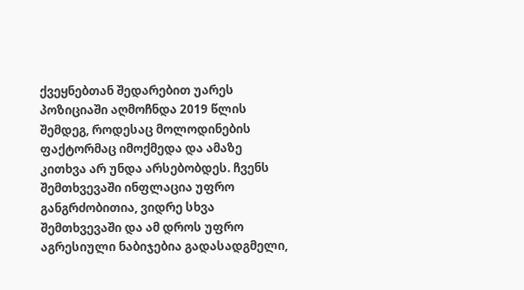ქვეყნებთან შედარებით უარეს პოზიციაში აღმოჩნდა 2019 წლის შემდეგ, როდესაც მოლოდინების ფაქტორმაც იმოქმედა და ამაზე კითხვა არ უნდა არსებობდეს. ჩვენს შემთხვევაში ინფლაცია უფრო განგრძობითია, ვიდრე სხვა შემთხვევაში და ამ დროს უფრო აგრესიული ნაბიჯებია გადასადგმელი,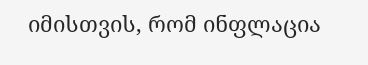იმისთვის, რომ ინფლაცია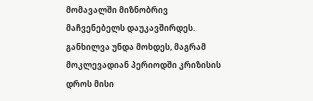მომავალში მიზნობრივ მაჩვენებელს დაუკავშირდეს. განხილვა უნდა მოხდეს, მაგრამ მოკლევადიან პერიოდში კრიზისის დროს მისი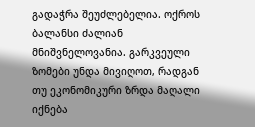გადაჭრა შეუძლებელია. ოქროს ბალანსი ძალიან მნიშვნელოვანია. გარკვეული ზომები უნდა მივიღოთ, რადგან თუ ეკონომიკური ზრდა მაღალი იქნება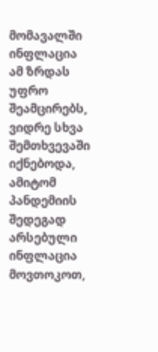მომავალში ინფლაცია ამ ზრდას უფრო შეამცირებს, ვიდრე სხვა შემთხვევაში იქნებოდა, ამიტომ პანდემიის შედეგად არსებული ინფლაცია მოვთოკოთ,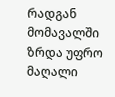რადგან მომავალში ზრდა უფრო მაღალი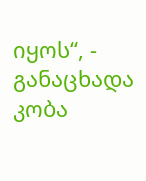იყოს“, - განაცხადა კობა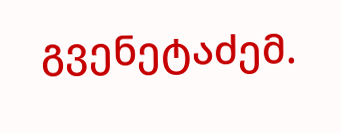გვენეტაძემ.